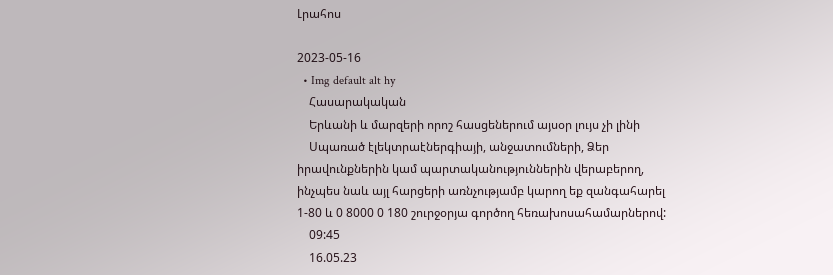Լրահոս

2023-05-16
  • Img default alt hy
    Հասարակական
    Երևանի և մարզերի որոշ հասցեներում այսօր լույս չի լինի
    Սպառած էլեկտրաէներգիայի, անջատումների, Ձեր իրավունքներին կամ պարտականություններին վերաբերող, ինչպես նաև այլ հարցերի առնչությամբ կարող եք զանգահարել 1-80 և 0 8000 0 180 շուրջօրյա գործող հեռախոսահամարներով:
    09:45
    16.05.23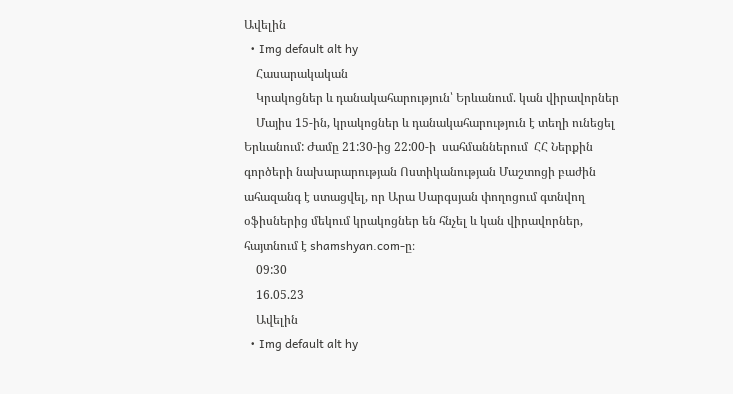Ավելին
  • Img default alt hy
    Հասարակական
    Կրակոցներ և դանակահարություն՝ Երևանում. կան վիրավորներ
    Մայիս 15-ին, կրակոցներ և դանակահարություն է տեղի ունեցել Երևանում: Ժամը 21:30-ից 22:00-ի  սահմաններում  ՀՀ Ներքին գործերի նախարարության Ոստիկանության Մաշտոցի բաժին ահազանգ է ստացվել, որ Արա Սարգսյան փողոցում գտնվող օֆիսներից մեկում կրակոցներ են հնչել և կան վիրավորներ, հայտնում է shamshyan.com-ը։
    09:30
    16.05.23
    Ավելին
  • Img default alt hy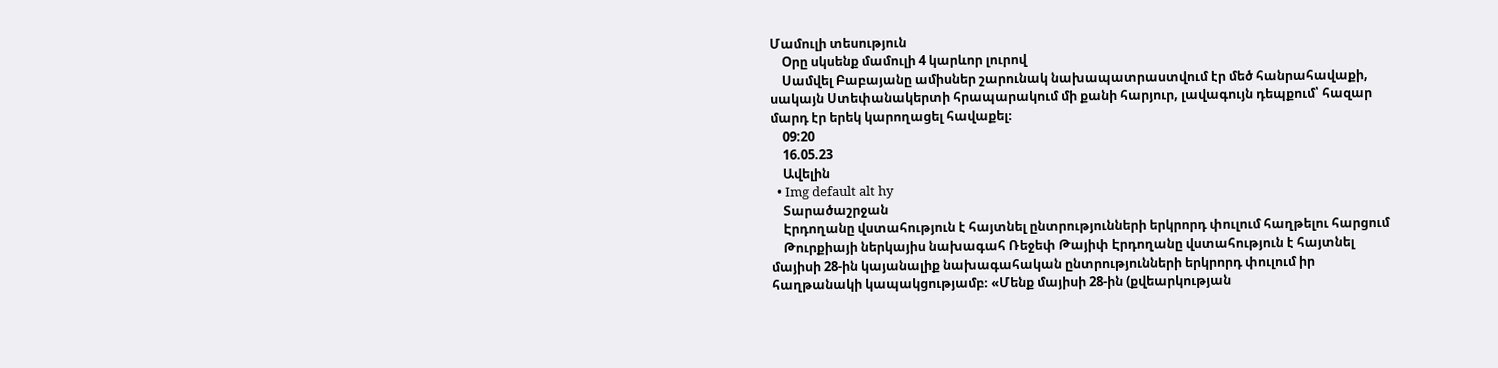Մամուլի տեսություն
    Օրը սկսենք մամուլի 4 կարևոր լուրով
    Սամվել Բաբայանը ամիսներ շարունակ նախապատրաստվում էր մեծ հանրահավաքի, սակայն Ստեփանակերտի հրապարակում մի քանի հարյուր, լավագույն դեպքում՝ հազար մարդ էր երեկ կարողացել հավաքել։
    09:20
    16.05.23
    Ավելին
  • Img default alt hy
    Տարածաշրջան
    Էրդողանը վստահություն է հայտնել ընտրությունների երկրորդ փուլում հաղթելու հարցում
    Թուրքիայի ներկայիս նախագահ Ռեջեփ Թայիփ Էրդողանը վստահություն է հայտնել մայիսի 28-ին կայանալիք նախագահական ընտրությունների երկրորդ փուլում իր հաղթանակի կապակցությամբ։ «Մենք մայիսի 28-ին (քվեարկության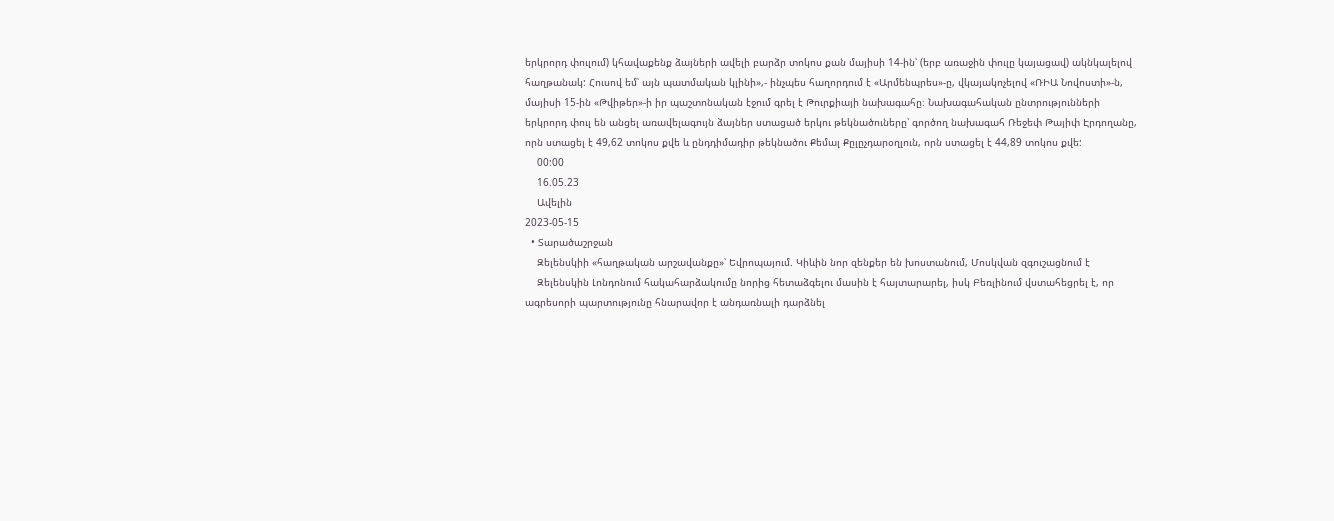երկրորդ փուլում) կհավաքենք ձայների ավելի բարձր տոկոս քան մայիսի 14-ին՝ (երբ առաջին փուլը կայացավ) ակնկալելով հաղթանակ: Հուսով եմ՝ այն պատմական կլինի»,- ինչպես հաղորդում է «Արմենպրես»-ը, վկայակոչելով «ՌԻԱ Նովոստի»-ն, մայիսի 15-ին «Թվիթեր»-ի իր պաշտոնական էջում գրել է Թուրքիայի նախագահը։ Նախագահական ընտրությունների երկրորդ փուլ են անցել առավելագույն ձայներ ստացած երկու թեկնածուները՝ գործող նախագահ Ռեջեփ Թայիփ Էրդողանը, որն ստացել է 49,62 տոկոս քվե և ընդդիմադիր թեկնածու Քեմալ Քըլըչդարօղլուն, որն ստացել է 44,89 տոկոս քվե:
    00:00
    16.05.23
    Ավելին
2023-05-15
  • Տարածաշրջան
    Զելենսկիի «հաղթական արշավանքը»՝ Եվրոպայում. Կիևին նոր զենքեր են խոստանում, Մոսկվան զգուշացնում է
    Զելենսկին Լոնդոնում հակահարձակումը նորից հետաձգելու մասին է հայտարարել, իսկ Բեռլինում վստահեցրել է, որ ագրեսորի պարտությունը հնարավոր է անդառնալի դարձնել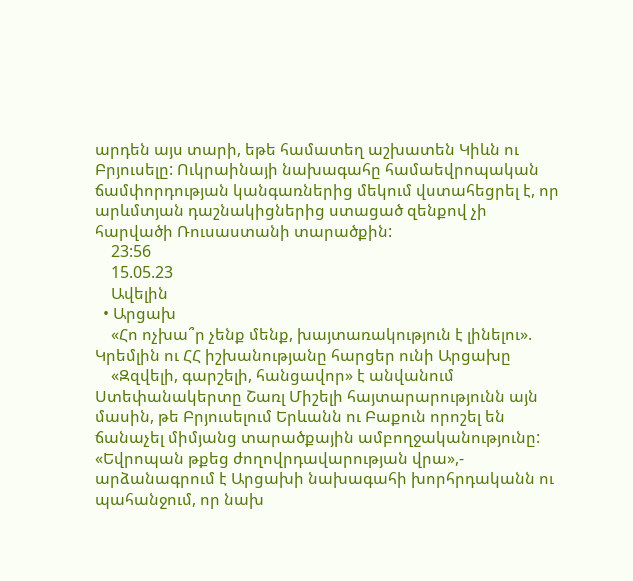արդեն այս տարի, եթե համատեղ աշխատեն Կիևն ու Բրյուսելը: Ուկրաինայի նախագահը համաեվրոպական ճամփորդության կանգառներից մեկում վստահեցրել է, որ արևմտյան դաշնակիցներից ստացած զենքով չի հարվածի Ռուսաստանի տարածքին:
    23:56
    15.05.23
    Ավելին
  • Արցախ
    «Հո ոչխա՞ր չենք մենք, խայտառակություն է լինելու». Կրեմլին ու ՀՀ իշխանությանը հարցեր ունի Արցախը
    «Զզվելի, գարշելի, հանցավոր» է անվանում Ստեփանակերտը Շառլ Միշելի հայտարարությունն այն մասին, թե Բրյուսելում Երևանն ու Բաքուն որոշել են ճանաչել միմյանց տարածքային ամբողջականությունը: «Եվրոպան թքեց ժողովրդավարության վրա»,- արձանագրում է Արցախի նախագահի խորհրդականն ու պահանջում, որ նախ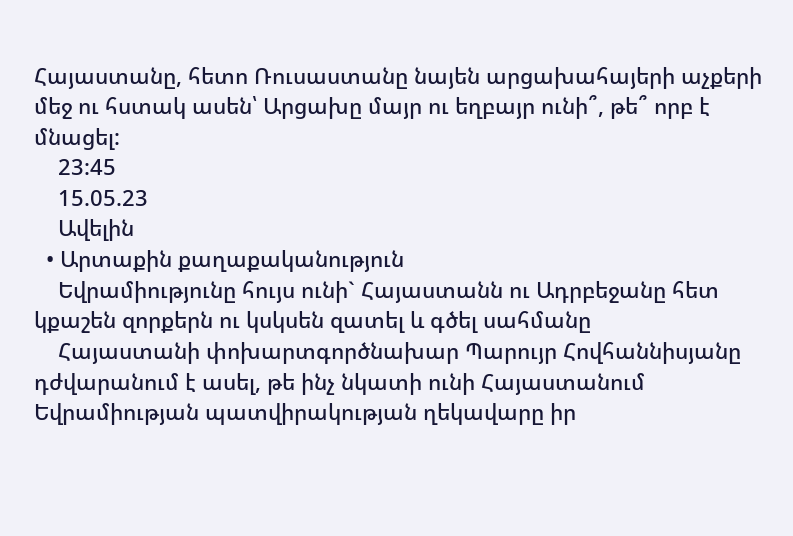Հայաստանը, հետո Ռուսաստանը նայեն արցախահայերի աչքերի մեջ ու հստակ ասեն՝ Արցախը մայր ու եղբայր ունի՞, թե՞ որբ է մնացել:
    23:45
    15.05.23
    Ավելին
  • Արտաքին քաղաքականություն
    Եվրամիությունը հույս ունի` Հայաստանն ու Ադրբեջանը հետ կքաշեն զորքերն ու կսկսեն զատել և գծել սահմանը
    Հայաստանի փոխարտգործնախար Պարույր Հովհաննիսյանը դժվարանում է ասել, թե ինչ նկատի ունի Հայաստանում Եվրամիության պատվիրակության ղեկավարը իր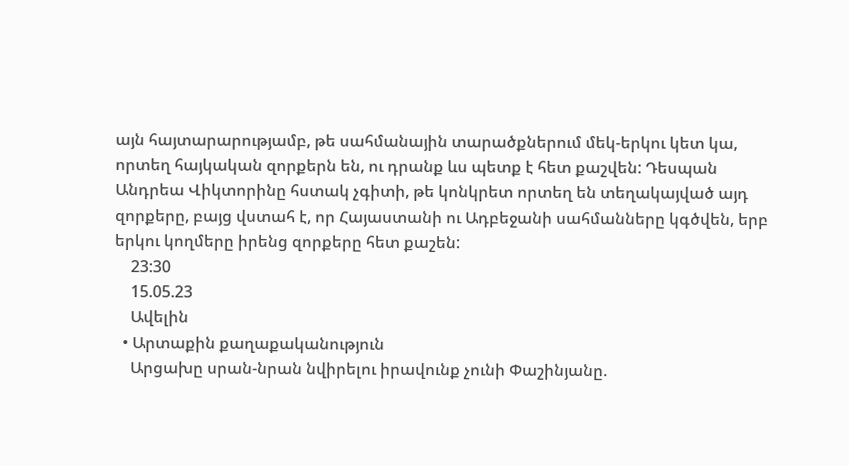այն հայտարարությամբ, թե սահմանային տարածքներում մեկ-երկու կետ կա, որտեղ հայկական զորքերն են, ու դրանք ևս պետք է հետ քաշվեն: Դեսպան Անդրեա Վիկտորինը հստակ չգիտի, թե կոնկրետ որտեղ են տեղակայված այդ զորքերը, բայց վստահ է, որ Հայաստանի ու Ադբեջանի սահմանները կգծվեն, երբ երկու կողմերը իրենց զորքերը հետ քաշեն:
    23:30
    15.05.23
    Ավելին
  • Արտաքին քաղաքականություն
    Արցախը սրան-նրան նվիրելու իրավունք չունի Փաշինյանը.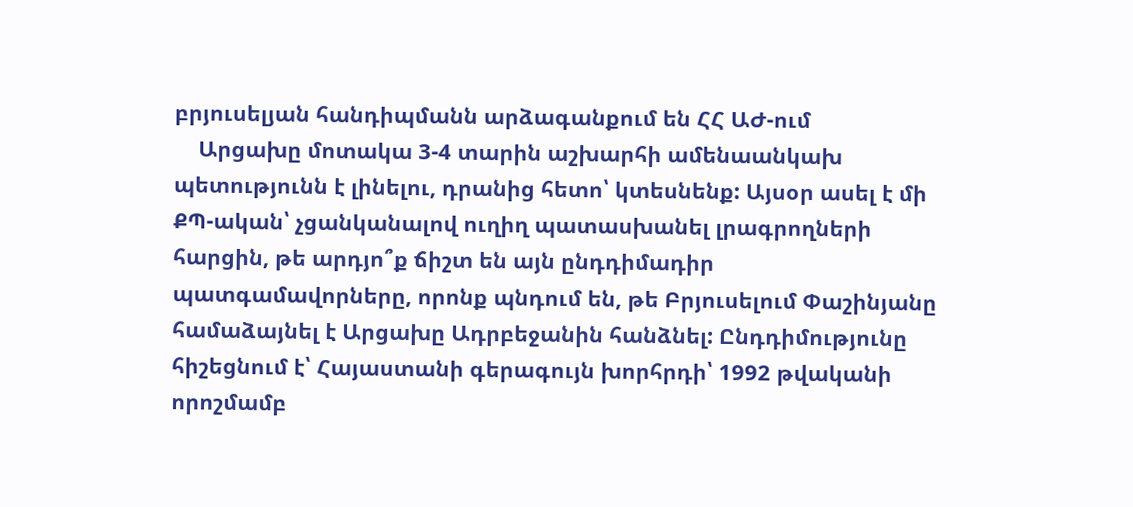բրյուսելյան հանդիպմանն արձագանքում են ՀՀ ԱԺ-ում
    Արցախը մոտակա 3-4 տարին աշխարհի ամենաանկախ պետությունն է լինելու, դրանից հետո՝ կտեսնենք: Այսօր ասել է մի ՔՊ-ական՝ չցանկանալով ուղիղ պատասխանել լրագրողների հարցին, թե արդյո՞ք ճիշտ են այն ընդդիմադիր պատգամավորները, որոնք պնդում են, թե Բրյուսելում Փաշինյանը համաձայնել է Արցախը Ադրբեջանին հանձնել: Ընդդիմությունը հիշեցնում է՝ Հայաստանի գերագույն խորհրդի՝ 1992 թվականի որոշմամբ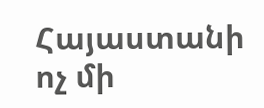Հայաստանի ոչ մի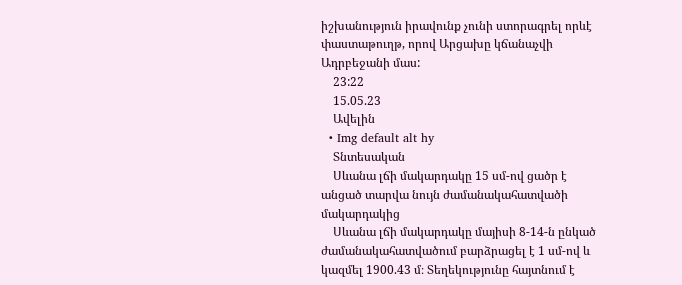իշխանություն իրավունք չունի ստորագրել որևէ փաստաթուղթ, որով Արցախը կճանաչվի Ադրբեջանի մաս:
    23:22
    15.05.23
    Ավելին
  • Img default alt hy
    Տնտեսական
    Սևանա լճի մակարդակը 15 սմ-ով ցածր է անցած տարվա նույն ժամանակահատվածի մակարդակից
    Սևանա լճի մակարդակը մայիսի 8-14-ն ընկած ժամանակահատվածում բարձրացել է 1 սմ-ով և կազմել 1900.43 մ։ Տեղեկությունը հայտնում է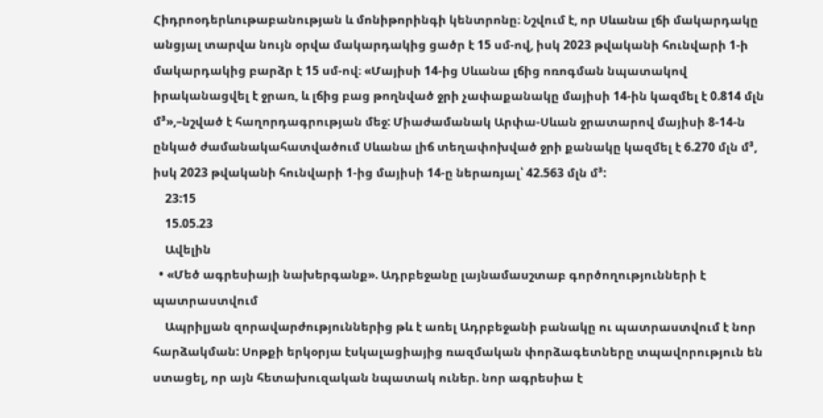Հիդրոօդերևութաբանության և մոնիթորինգի կենտրոնը։ Նշվում է, որ Սևանա լճի մակարդակը անցյալ տարվա նույն օրվա մակարդակից ցածր է 15 սմ-ով, իսկ 2023 թվականի հունվարի 1-ի մակարդակից բարձր է 15 սմ-ով։ «Մայիսի 14-ից Սևանա լճից ոռոգման նպատակով իրականացվել է ջրառ, և լճից բաց թողնված ջրի չափաքանակը մայիսի 14-ին կազմել է 0.814 մլն մ³»,–նշված է հաղորդագրության մեջ: Միաժամանակ Արփա-Սևան ջրատարով մայիսի 8-14-ն ընկած ժամանակահատվածում Սևանա լիճ տեղափոխված ջրի քանակը կազմել է 6.270 մլն մ³, իսկ 2023 թվականի հունվարի 1-ից մայիսի 14-ը ներառյալ՝ 42.563 մլն մ³:
    23:15
    15.05.23
    Ավելին
  • «Մեծ ագրեսիայի նախերգանք». Ադրբեջանը լայնամասշտաբ գործողությունների է պատրաստվում
    Ապրիլյան զորավարժություններից թև է առել Ադրբեջանի բանակը ու պատրաստվում է նոր հարձակման: Սոթքի երկօրյա էսկալացիայից ռազմական փորձագետները տպավորություն են ստացել, որ այն հետախուզական նպատակ ուներ. նոր ագրեսիա է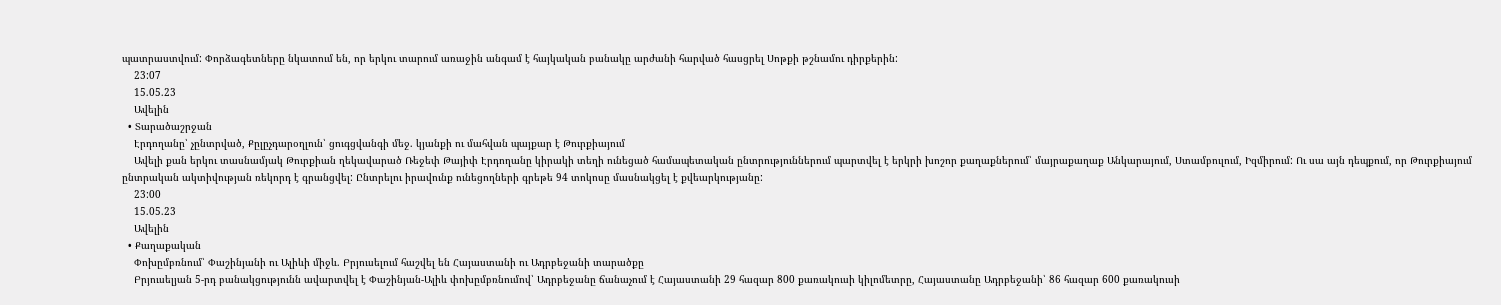պատրաստվում: Փորձագետները նկատում են, որ երկու տարում առաջին անգամ է հայկական բանակը արժանի հարված հասցրել Սոթքի թշնամու դիրքերին:
    23:07
    15.05.23
    Ավելին
  • Տարածաշրջան
    Էրդողանը՝ չընտրված, Քըլըչդարօղլուն՝ ցուգցվանգի մեջ. կյանքի ու մահվան պայքար է Թուրքիայում
    Ավելի քան երկու տասնամյակ Թուրքիան ղեկավարած Ռեջեփ Թայիփ Էրդողանը կիրակի տեղի ունեցած համապետական ընտրություններում պարտվել է երկրի խոշոր քաղաքներում՝ մայրաքաղաք Անկարայում, Ստամբուլում, Իզմիրում: Ու սա այն դեպքում, որ Թուրքիայում ընտրական ակտիվության ռեկորդ է գրանցվել: Ընտրելու իրավունք ունեցողների գրեթե 94 տոկոսը մասնակցել է քվեարկությանը:
    23:00
    15.05.23
    Ավելին
  • Քաղաքական
    Փոխըմբռնում՝ Փաշինյանի ու Ալիևի միջև. Բրյուսելում հաշվել են Հայաստանի ու Ադրբեջանի տարածքը
    Բրյուսելյան 5-րդ բանակցությունն ավարտվել է Փաշինյան-Ալիև փոխըմբռնումով՝ Ադրբեջանը ճանաչում է Հայաստանի 29 հազար 800 քառակուսի կիլոմետրը, Հայաստանը Ադրբեջանի՝ 86 հազար 600 քառակուսի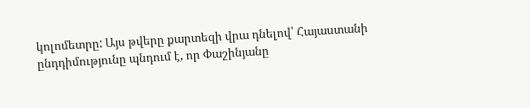կոլոմետրը: Այս թվերը քարտեզի վրա դնելով՝ Հայաստանի ընդդիմությունը պնդում է, որ Փաշինյանը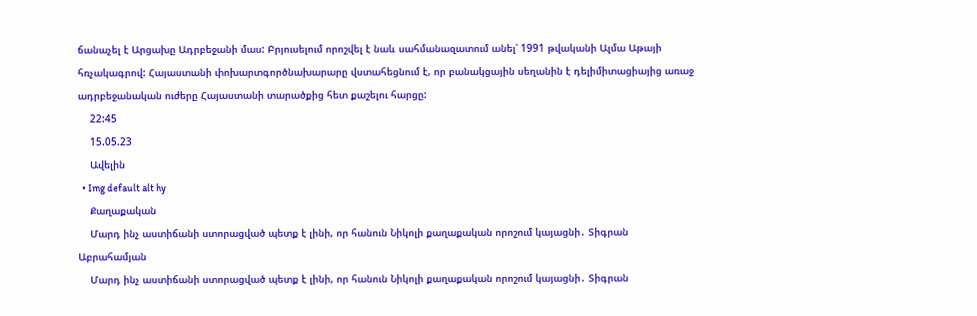ճանաչել է Արցախը Ադրբեջանի մաս: Բրյուսելում որոշվել է նաև սահմանազատում անել՝ 1991 թվականի Ալմա Աթայի հռչակագրով: Հայաստանի փոխարտգործնախարարը վստահեցնում է, որ բանակցային սեղանին է դելիմիտացիայից առաջ ադրբեջանական ուժերը Հայաստանի տարածքից հետ քաշելու հարցը:
    22:45
    15.05.23
    Ավելին
  • Img default alt hy
    Քաղաքական
    Մարդ ինչ աստիճանի ստորացված պետք է լինի, որ հանուն Նիկոլի քաղաքական որոշում կայացնի․ Տիգրան Աբրահամյան
    Մարդ ինչ աստիճանի ստորացված պետք է լինի, որ հանուն Նիկոլի քաղաքական որոշում կայացնի․ Տիգրան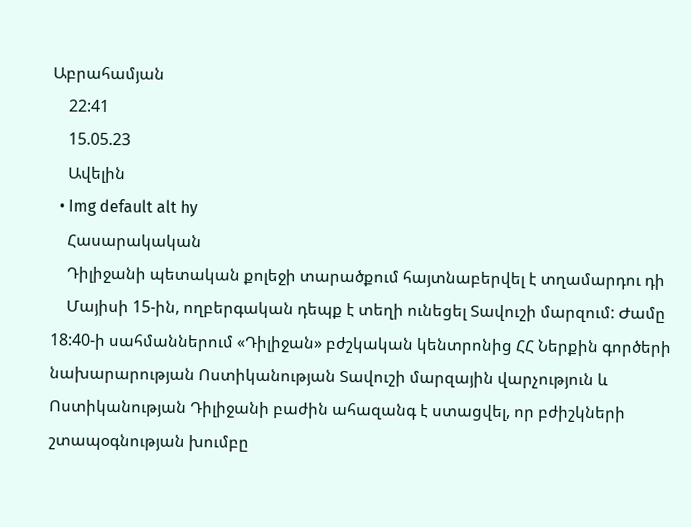Աբրահամյան
    22:41
    15.05.23
    Ավելին
  • Img default alt hy
    Հասարակական
    Դիլիջանի պետական քոլեջի տարածքում հայտնաբերվել է տղամարդու դի
    Մայիսի 15-ին, ողբերգական դեպք է տեղի ունեցել Տավուշի մարզում: Ժամը 18:40-ի սահմաններում «Դիլիջան» բժշկական կենտրոնից ՀՀ Ներքին գործերի նախարարության Ոստիկանության Տավուշի մարզային վարչություն և Ոստիկանության Դիլիջանի բաժին ահազանգ է ստացվել, որ բժիշկների շտապօգնության խումբը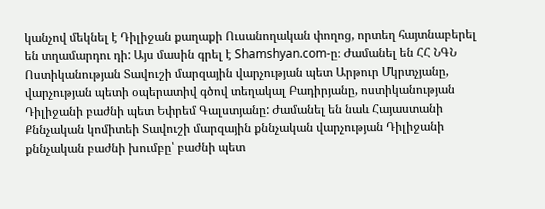կանչով մեկնել է Դիլիջան քաղաքի Ուսանողական փողոց, որտեղ հայտնաբերել են տղամարդու դի: Այս մասին գրել է Shamshyan.com-ը։ Ժամանել են ՀՀ ՆԳՆ Ոստիկանության Տավուշի մարզային վարչության պետ Արթուր Մկրտչյանը, վարչության պետի օպերատիվ գծով տեղակալ Բադիրյանը, ոստիկանության Դիլիջանի բաժնի պետ Եփրեմ Գալստյանը: Ժամանել են նաև Հայաստանի Քննչական կոմիտեի Տավուշի մարզային քննչական վարչության Դիլիջանի քննչական բաժնի խումբը՝ բաժնի պետ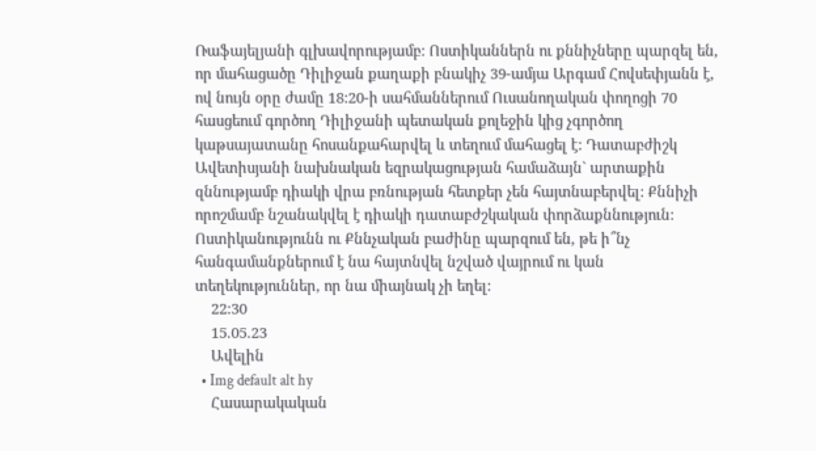Ռաֆայելյանի գլխավորությամբ: Ոստիկաններն ու քննիչները պարզել են, որ մահացածը Դիլիջան քաղաքի բնակիչ 39-ամյա Արգամ Հովսեփյանն է, ով նույն օրը ժամը 18:20-ի սահմաններում Ուսանողական փողոցի 70 հասցեում գործող Դիլիջանի պետական քոլեջին կից չգործող կաթսայատանը հոսանքահարվել և տեղում մահացել է: Դատաբժիշկ Ավետիսյանի նախնական եզրակացության համաձայն` արտաքին զննությամբ դիակի վրա բռնության հետքեր չեն հայտնաբերվել: Քննիչի որոշմամբ նշանակվել է դիակի դատաբժշկական փորձաքննություն: Ոստիկանությունն ու Քննչական բաժինը պարզում են, թե ի՞նչ հանգամանքներում է նա հայտնվել նշված վայրում ու կան տեղեկություններ, որ նա միայնակ չի եղել:
    22:30
    15.05.23
    Ավելին
  • Img default alt hy
    Հասարակական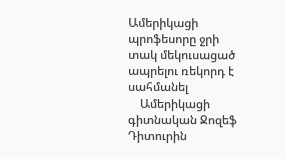Ամերիկացի պրոֆեսորը ջրի տակ մեկուսացած ապրելու ռեկորդ է սահմանել
    Ամերիկացի գիտնական Ջոզեֆ Դիտուրին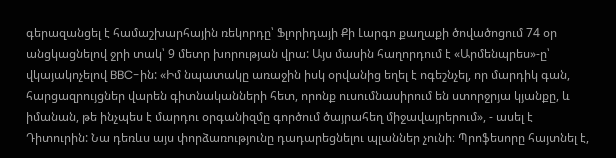գերազանցել է համաշխարհային ռեկորդը՝ Ֆլորիդայի Քի Լարգո քաղաքի ծովածոցում 74 օր անցկացնելով ջրի տակ՝ 9 մետր խորության վրա: Այս մասին հաղորդում է «Արմենպրես»-ը՝ վկայակոչելով BBC-ին: «Իմ նպատակը առաջին իսկ օրվանից եղել է ոգեշնչել, որ մարդիկ գան, հարցազրույցներ վարեն գիտնականների հետ, որոնք ուսումնասիրում են ստորջրյա կյանքը, և իմանան, թե ինչպես է մարդու օրգանիզմը գործում ծայրահեղ միջավայրերում», - ասել է Դիտուրին: Նա դեռևս այս փորձառությունը դադարեցնելու պլաններ չունի։ Պրոֆեսորը հայտնել է,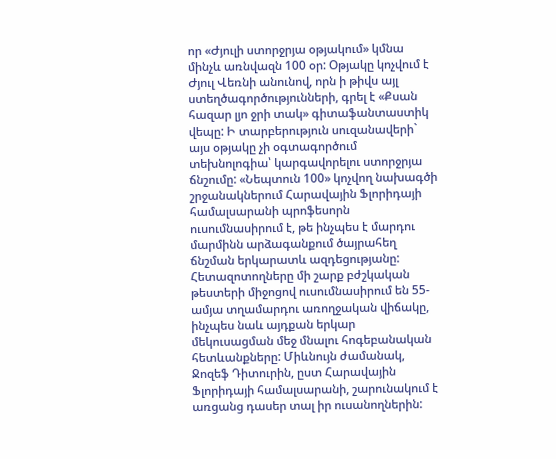որ «Ժյուլի ստորջրյա օթյակում» կմնա մինչև առնվազն 100 օր: Օթյակը կոչվում է Ժյուլ Վեռնի անունով, որն ի թիվս այլ ստեղծագործությունների, գրել է «Քսան հազար լյո ջրի տակ» գիտաֆանտաստիկ վեպը: Ի տարբերություն սուզանավերի` այս օթյակը չի օգտագործում տեխնոլոգիա՝ կարգավորելու ստորջրյա ճնշումը: «Նեպտուն 100» կոչվող նախագծի շրջանակներում Հարավային Ֆլորիդայի համալսարանի պրոֆեսորն ուսումնասիրում է, թե ինչպես է մարդու մարմինն արձագանքում ծայրահեղ ճնշման երկարատև ազդեցությանը: Հետազոտողները մի շարք բժշկական թեստերի միջոցով ուսումնասիրում են 55-ամյա տղամարդու առողջական վիճակը, ինչպես նաև այդքան երկար մեկուսացման մեջ մնալու հոգեբանական հետևանքները: Միևնույն ժամանակ, Ջոզեֆ Դիտուրին, ըստ Հարավային Ֆլորիդայի համալսարանի, շարունակում է առցանց դասեր տալ իր ուսանողներին: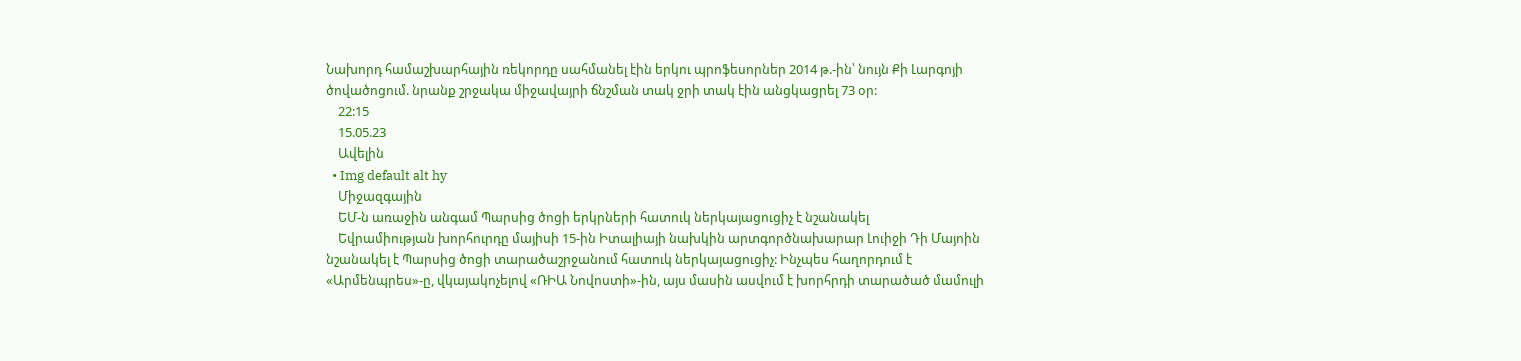Նախորդ համաշխարհային ռեկորդը սահմանել էին երկու պրոֆեսորներ 2014 թ.-ին՝ նույն Քի Լարգոյի ծովածոցում. նրանք շրջակա միջավայրի ճնշման տակ ջրի տակ էին անցկացրել 73 օր:
    22:15
    15.05.23
    Ավելին
  • Img default alt hy
    Միջազգային
    ԵՄ-ն առաջին անգամ Պարսից ծոցի երկրների հատուկ ներկայացուցիչ է նշանակել
    Եվրամիության խորհուրդը մայիսի 15-ին Իտալիայի նախկին արտգործնախարար Լուիջի Դի Մայոին նշանակել է Պարսից ծոցի տարածաշրջանում հատուկ ներկայացուցիչ: Ինչպես հաղորդում է «Արմենպրես»-ը, վկայակոչելով «ՌԻԱ Նովոստի»-ին, այս մասին ասվում է խորհրդի տարածած մամուլի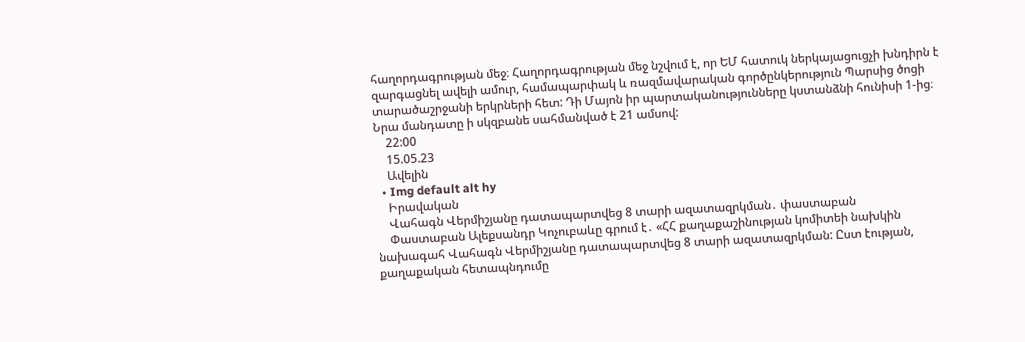հաղորդագրության մեջ։ Հաղորդագրության մեջ նշվում է, որ ԵՄ հատուկ ներկայացուցչի խնդիրն է զարգացնել ավելի ամուր, համապարփակ և ռազմավարական գործընկերություն Պարսից ծոցի տարածաշրջանի երկրների հետ: Դի Մայոն իր պարտականությունները կստանձնի հունիսի 1-ից։ Նրա մանդատը ի սկզբանե սահմանված է 21 ամսով:
    22:00
    15.05.23
    Ավելին
  • Img default alt hy
    Իրավական
    Վահագն Վերմիշյանը դատապարտվեց 8 տարի ազատազրկման․ փաստաբան
    Փաստաբան Ալեքսանդր Կոչուբաևը գրում է․ «ՀՀ քաղաքաշինության կոմիտեի նախկին նախագահ Վահագն Վերմիշյանը դատապարտվեց 8 տարի ազատազրկման: Ըստ էության, քաղաքական հետապնդումը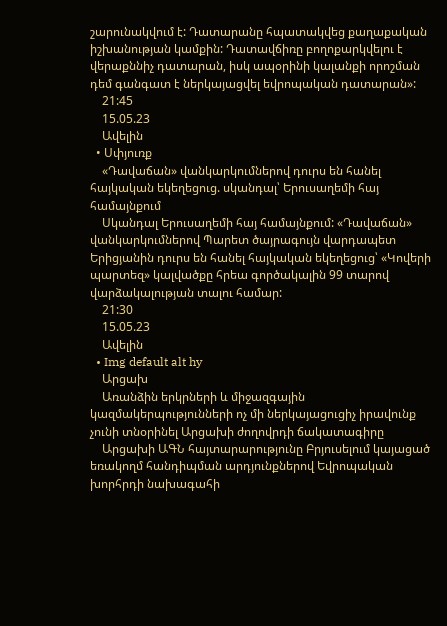շարունակվում է: Դատարանը հպատակվեց քաղաքական իշխանության կամքին: Դատավճիռը բողոքարկվելու է վերաքննիչ դատարան, իսկ ապօրինի կալանքի որոշման դեմ գանգատ է ներկայացվել եվրոպական դատարան»:
    21:45
    15.05.23
    Ավելին
  • Սփյուռք
    «Դավաճան» վանկարկումներով դուրս են հանել հայկական եկեղեցուց. սկանդալ՝ Երուսաղեմի հայ համայնքում
    Սկանդալ Երուսաղեմի հայ համայնքում: «Դավաճան» վանկարկումներով Պարետ ծայրագույն վարդապետ Երիցյանին դուրս են հանել հայկական եկեղեցուց՝ «Կովերի պարտեզ» կալվածքը հրեա գործակալին 99 տարով վարձակալության տալու համար:
    21:30
    15.05.23
    Ավելին
  • Img default alt hy
    Արցախ
    Առանձին երկրների և միջազգային կազմակերպությունների ոչ մի ներկայացուցիչ իրավունք չունի տնօրինել Արցախի ժողովրդի ճակատագիրը
    Արցախի ԱԳՆ հայտարարությունը Բրյուսելում կայացած եռակողմ հանդիպման արդյունքներով Եվրոպական խորհրդի նախագահի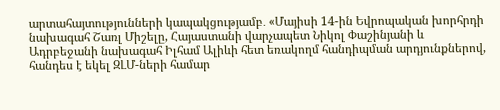արտահայտությունների կապակցությամբ․ «Մայիսի 14-ին Եվրոպական խորհրդի նախագահ Շառլ Միշելը, Հայաստանի վարչապետ Նիկոլ Փաշինյանի և Ադրբեջանի նախագահ Իլհամ Ալիևի հետ եռակողմ հանդիպման արդյունքներով, հանդես է եկել ԶԼՄ-ների համար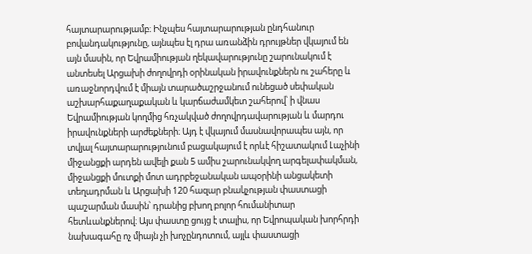հայտարարությամբ։ Ինչպես հայտարարության ընդհանուր բովանդակությունը, այնպես էլ դրա առանձին դրույթներ վկայում են այն մասին, որ Եվրամիության ղեկավարությունը շարունակում է անտեսել Արցախի ժողովրդի օրինական իրավունքներն ու շահերը և առաջնորդվում է միայն տարածաշրջանում ունեցած սեփական աշխարհաքաղաքական և կարճաժամկետ շահերով՝ ի վնաս Եվրամիության կողմից հռչակված ժողովրդավարության և մարդու իրավունքների արժեքների։ Այդ է վկայում մասնավորապես այն, որ տվյալ հայտարարությունում բացակայում է որևէ հիշատակում Լաչինի միջանցքի արդեն ավելի քան 5 ամիս շարունակվող արգելափակման, միջանցքի մուտքի մոտ ադրբեջանական ապօրինի անցակետի տեղադրման և Արցախի 120 հազար բնակչության փաստացի պաշարման մասին՝ դրանից բխող բոլոր հումանիտար հետևանքներով։ Այս փաստը ցույց է տալիս, որ Եվրոպական խորհրդի նախագահը ոչ միայն չի խոչընդոտում, այլև փաստացի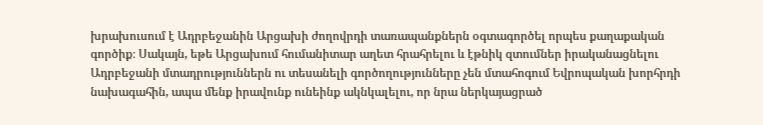խրախուսում է Ադրբեջանին Արցախի ժողովրդի տառապանքներն օգտագործել որպես քաղաքական գործիք։ Սակայն, եթե Արցախում հումանիտար աղետ հրահրելու և էթնիկ զտումներ իրականացնելու Ադրբեջանի մտադրություններն ու տեսանելի գործողությունները չեն մտահոգում Եվրոպական խորհրդի նախագահին, ապա մենք իրավունք ունեինք ակնկալելու, որ նրա ներկայացրած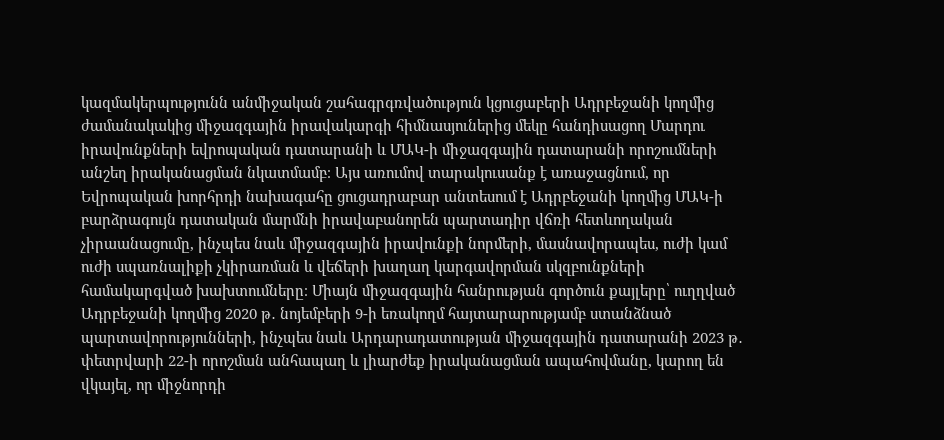կազմակերպությունն անմիջական շահագրգռվածություն կցուցաբերի Ադրբեջանի կողմից ժամանակակից միջազգային իրավակարգի հիմնասյուներից մեկը հանդիսացող Մարդու իրավունքների եվրոպական դատարանի և ՄԱԿ-ի միջազգային դատարանի որոշումների անշեղ իրականացման նկատմամբ։ Այս առումով տարակուսանք է առաջացնում, որ Եվրոպական խորհրդի նախագահը ցուցադրաբար անտեսում է Ադրբեջանի կողմից ՄԱԿ-ի բարձրագույն դատական մարմնի իրավաբանորեն պարտադիր վճռի հետևողական չիրաանացումը, ինչպես նաև միջազգային իրավունքի նորմերի, մասնավորապես, ուժի կամ ուժի սպառնալիքի չկիրառման և վեճերի խաղաղ կարգավորման սկզբունքների համակարգված խախտումները։ Միայն միջազգային հանրության գործուն քայլերը՝ ուղղված Ադրբեջանի կողմից 2020 թ․ նոյեմբերի 9-ի եռակողմ հայտարարությամբ ստանձնած պարտավորությունների, ինչպես նաև Արդարադատության միջազգային դատարանի 2023 թ․ փետրվարի 22-ի որոշման անհապաղ և լիարժեք իրականացման ապահովմանը, կարող են վկայել, որ միջնորդի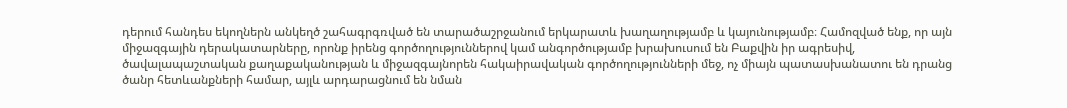դերում հանդես եկողներն անկեղծ շահագրգռված են տարածաշրջանում երկարատև խաղաղությամբ և կայունությամբ։ Համոզված ենք, որ այն միջազգային դերակատարները, որոնք իրենց գործողություններով կամ անգործությամբ խրախուսում են Բաքվին իր ագրեսիվ, ծավալապաշտական քաղաքականության և միջազգայնորեն հակաիրավական գործողությունների մեջ, ոչ միայն պատասխանատու են դրանց ծանր հետևանքների համար, այլև արդարացնում են նման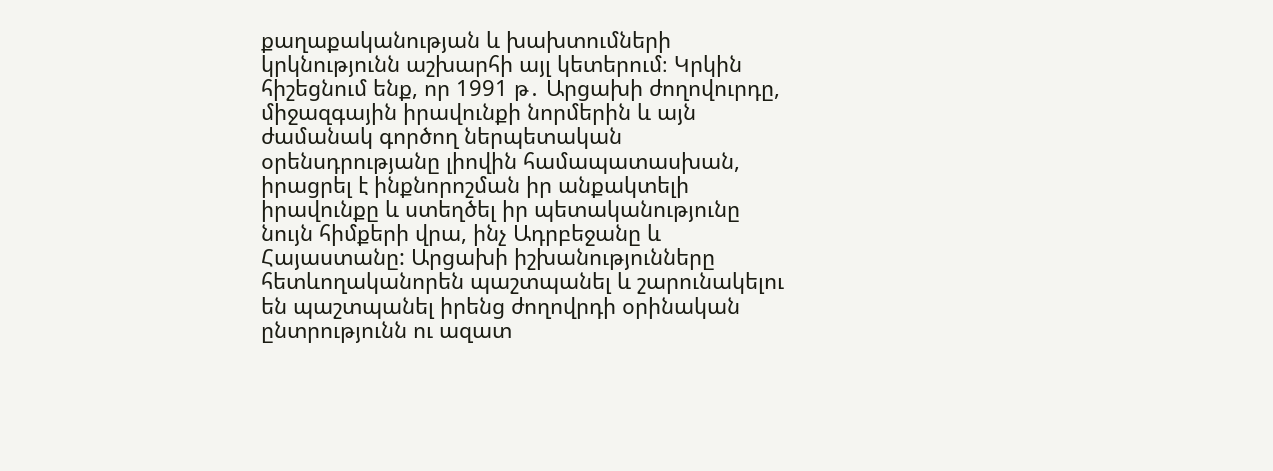քաղաքականության և խախտումների կրկնությունն աշխարհի այլ կետերում։ Կրկին հիշեցնում ենք, որ 1991 թ․ Արցախի ժողովուրդը, միջազգային իրավունքի նորմերին և այն ժամանակ գործող ներպետական օրենսդրությանը լիովին համապատասխան, իրացրել է ինքնորոշման իր անքակտելի իրավունքը և ստեղծել իր պետականությունը նույն հիմքերի վրա, ինչ Ադրբեջանը և Հայաստանը: Արցախի իշխանությունները հետևողականորեն պաշտպանել և շարունակելու են պաշտպանել իրենց ժողովրդի օրինական ընտրությունն ու ազատ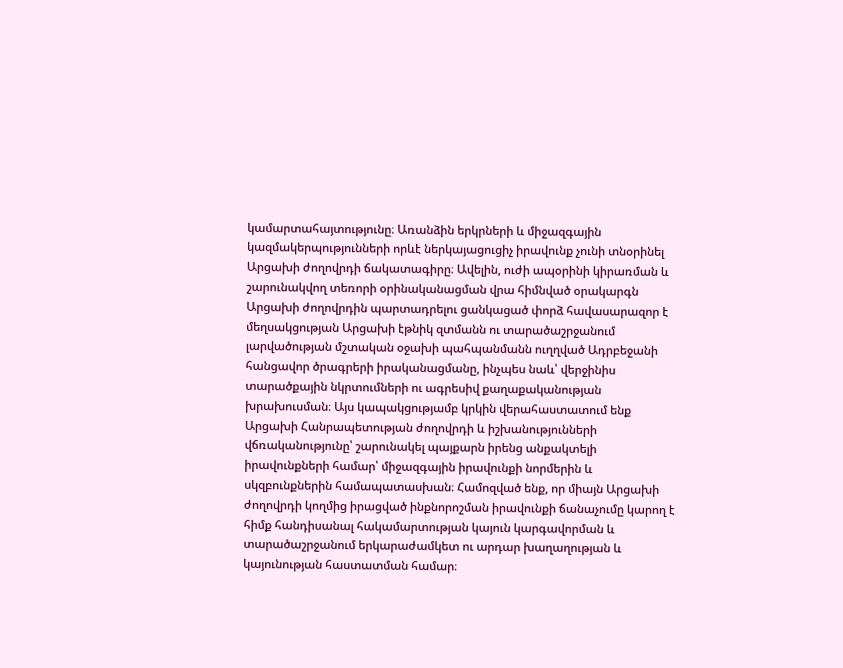կամարտահայտությունը։ Առանձին երկրների և միջազգային կազմակերպությունների որևէ ներկայացուցիչ իրավունք չունի տնօրինել Արցախի ժողովրդի ճակատագիրը։ Ավելին, ուժի ապօրինի կիրառման և շարունակվող տեռորի օրինականացման վրա հիմնված օրակարգն Արցախի ժողովրդին պարտադրելու ցանկացած փորձ հավասարազոր է մեղսակցության Արցախի էթնիկ զտմանն ու տարածաշրջանում լարվածության մշտական օջախի պահպանմանն ուղղված Ադրբեջանի հանցավոր ծրագրերի իրականացմանը, ինչպես նաև՝ վերջինիս տարածքային նկրտումների ու ագրեսիվ քաղաքականության խրախուսման։ Այս կապակցությամբ կրկին վերահաստատում ենք Արցախի Հանրապետության ժողովրդի և իշխանությունների վճռականությունը՝ շարունակել պայքարն իրենց անքակտելի իրավունքների համար՝ միջազգային իրավունքի նորմերին և սկզբունքներին համապատասխան։ Համոզված ենք, որ միայն Արցախի ժողովրդի կողմից իրացված ինքնորոշման իրավունքի ճանաչումը կարող է հիմք հանդիսանալ հակամարտության կայուն կարգավորման և տարածաշրջանում երկարաժամկետ ու արդար խաղաղության և կայունության հաստատման համար։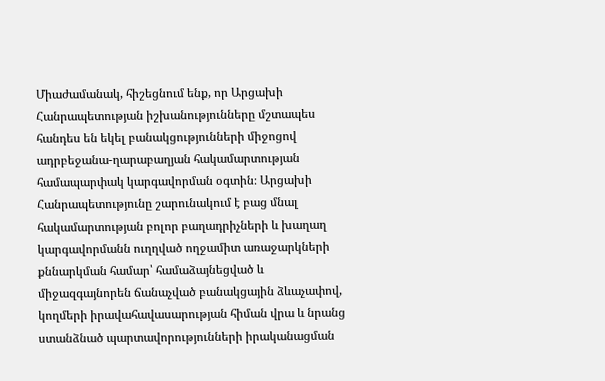Միաժամանակ, հիշեցնում ենք, որ Արցախի Հանրապետության իշխանությունները մշտապես հանդես են եկել բանակցությունների միջոցով ադրբեջանա-ղարաբաղյան հակամարտության համապարփակ կարգավորման օգտին։ Արցախի Հանրապետությունը շարունակում է բաց մնալ հակամարտության բոլոր բաղադրիչների և խաղաղ կարգավորմանն ուղղված ողջամիտ առաջարկների քննարկման համար՝ համաձայնեցված և միջազգայնորեն ճանաչված բանակցային ձևաչափով, կողմերի իրավահավասարության հիման վրա և նրանց ստանձնած պարտավորությունների իրականացման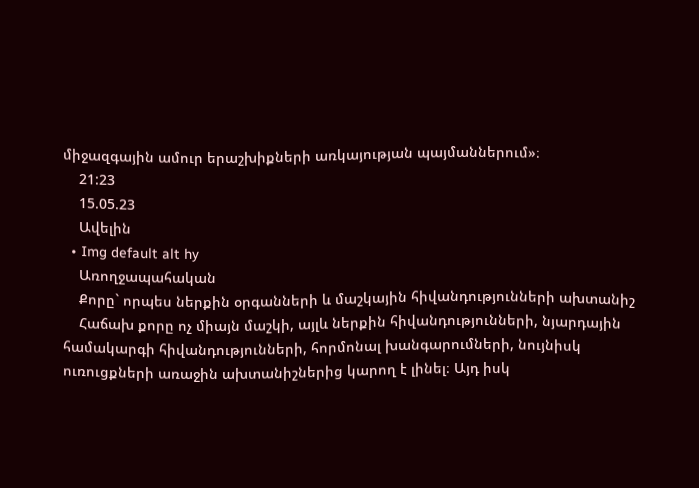միջազգային ամուր երաշխիքների առկայության պայմաններում»։
    21:23
    15.05.23
    Ավելին
  • Img default alt hy
    Առողջապահական
    Քորը` որպես ներքին օրգանների և մաշկային հիվանդությունների ախտանիշ
    Հաճախ քորը ոչ միայն մաշկի, այլև ներքին հիվանդությունների, նյարդային համակարգի հիվանդությունների, հորմոնալ խանգարումների, նույնիսկ ուռուցքների առաջին ախտանիշներից կարող է լինել։ Այդ իսկ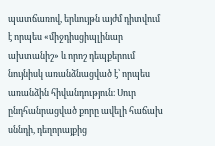պատճառով, երևույթն այժմ դիտվում է որպես «միջդիսցիպլինար ախտանիշ» և որոշ դեպքերում նույնիսկ առանձնացված է՝ որպես առանձին հիվանդություն։ Սուր ընդհանրացված քորը ավելի հաճախ սննդի, դեղորայքից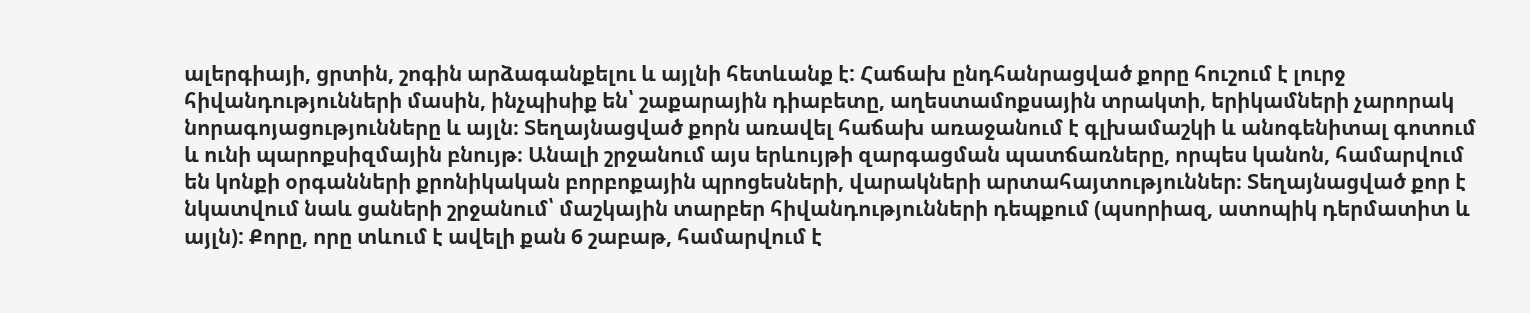ալերգիայի, ցրտին, շոգին արձագանքելու և այլնի հետևանք է: Հաճախ ընդհանրացված քորը հուշում է լուրջ հիվանդությունների մասին, ինչպիսիք են՝ շաքարային դիաբետը, աղեստամոքսային տրակտի, երիկամների չարորակ նորագոյացությունները և այլն։ Տեղայնացված քորն առավել հաճախ առաջանում է գլխամաշկի և անոգենիտալ գոտում և ունի պարոքսիզմային բնույթ։ Անալի շրջանում այս երևույթի զարգացման պատճառները, որպես կանոն, համարվում են կոնքի օրգանների քրոնիկական բորբոքային պրոցեսների, վարակների արտահայտություններ։ Տեղայնացված քոր է նկատվում նաև ցաների շրջանում՝ մաշկային տարբեր հիվանդությունների դեպքում (պսորիազ, ատոպիկ դերմատիտ և այլն): Քորը, որը տևում է ավելի քան 6 շաբաթ, համարվում է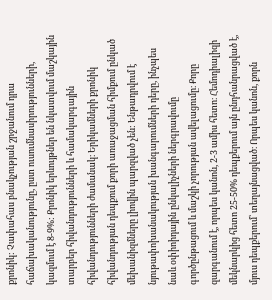քրոնիկ: Չափահաս բնակչության շրջանում դրա հաճախականությունը, ըստ ուսումնասիրությունների, կազմում է 8-9%: Քրոնիկ երևույթներ են նկատվում մաշկային տարբեր հիվանդությունների և համակարգային հիվանդությունների ժամանակ։ Երիկամների քրոնիկ հիվանդության դեպքում քորի առաջացման հիմքում ընկած մեխանիզմները լիովին պարզված չեն: Ենթադրվում է նյութափոխանակության խանգարումների դերը, ինչպես նաև օփիոիդային ընկալիչների ներգրավումը գործընթացում և մաշկի չորության ավելացումը։ Քորը զարգանում է, որպես կանոն, 2-3 ամիս հետո։ Հեմոդիալիզի մեկնարկից հետո 25-50% դեպքերում այն ընդհանրացված է, մյուս դեպքերում՝ տեղայնացված։ Որպես կանոն, քորն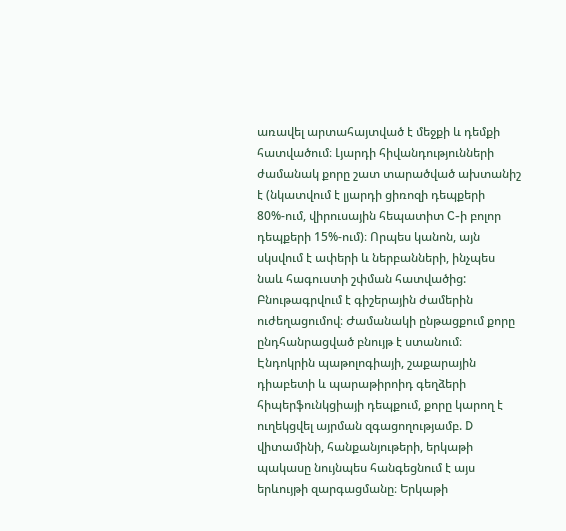առավել արտահայտված է մեջքի և դեմքի հատվածում։ Լյարդի հիվանդությունների ժամանակ քորը շատ տարածված ախտանիշ է (նկատվում է լյարդի ցիռոզի դեպքերի 80%-ում, վիրուսային հեպատիտ C-ի բոլոր դեպքերի 15%-ում)։ Որպես կանոն, այն սկսվում է ափերի և ներբանների, ինչպես նաև հագուստի շփման հատվածից: Բնութագրվում է գիշերային ժամերին ուժեղացումով։ Ժամանակի ընթացքում քորը ընդհանրացված բնույթ է ստանում։ Էնդոկրին պաթոլոգիայի, շաքարային դիաբետի և պարաթիրոիդ գեղձերի հիպերֆունկցիայի դեպքում, քորը կարող է ուղեկցվել այրման զգացողությամբ. D վիտամինի, հանքանյութերի, երկաթի պակասը նույնպես հանգեցնում է այս երևույթի զարգացմանը։ Երկաթի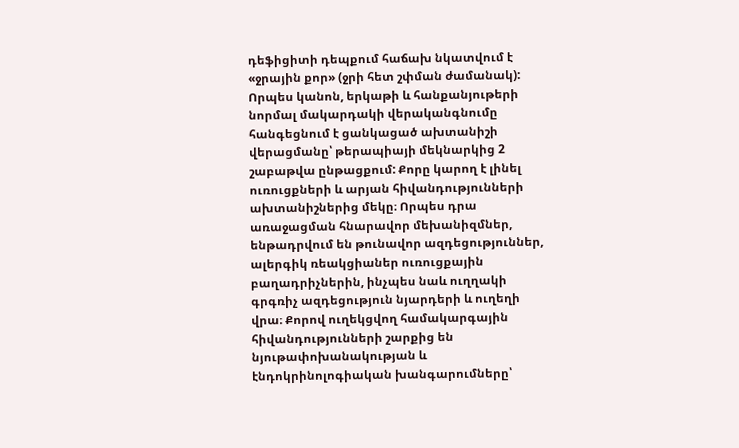դեֆիցիտի դեպքում հաճախ նկատվում է «ջրային քոր» (ջրի հետ շփման ժամանակ): Որպես կանոն, երկաթի և հանքանյութերի նորմալ մակարդակի վերականգնումը հանգեցնում է ցանկացած ախտանիշի վերացմանը՝ թերապիայի մեկնարկից 2 շաբաթվա ընթացքում: Քորը կարող է լինել ուռուցքների և արյան հիվանդությունների ախտանիշներից մեկը։ Որպես դրա առաջացման հնարավոր մեխանիզմներ, ենթադրվում են թունավոր ազդեցություններ, ալերգիկ ռեակցիաներ ուռուցքային բաղադրիչներին, ինչպես նաև ուղղակի գրգռիչ ազդեցություն նյարդերի և ուղեղի վրա։ Քորով ուղեկցվող համակարգային հիվանդությունների շարքից են նյութափոխանակության և էնդոկրինոլոգիական խանգարումները՝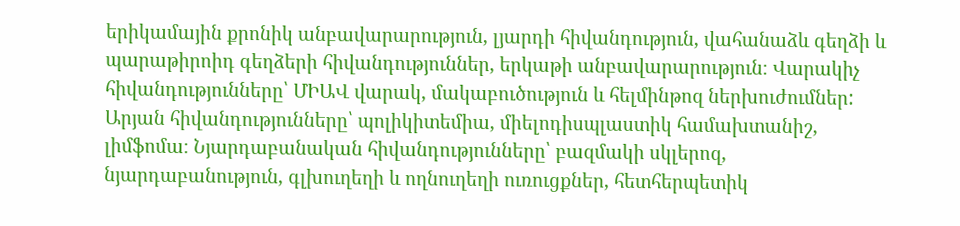երիկամային քրոնիկ անբավարարություն, լյարդի հիվանդություն, վահանաձև գեղձի և պարաթիրոիդ գեղձերի հիվանդություններ, երկաթի անբավարարություն։ Վարակիչ հիվանդությունները՝ ՄԻԱՎ վարակ, մակաբուծություն և հելմինթոզ ներխուժումներ: Արյան հիվանդությունները՝ պոլիկիտեմիա, միելոդիսպլաստիկ համախտանիշ, լիմֆոմա։ Նյարդաբանական հիվանդությունները՝ բազմակի սկլերոզ, նյարդաբանություն, գլխուղեղի և ողնուղեղի ուռուցքներ, հետհերպետիկ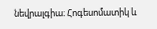նեվրալգիա։ Հոգեսոմատիկ և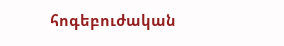հոգեբուժական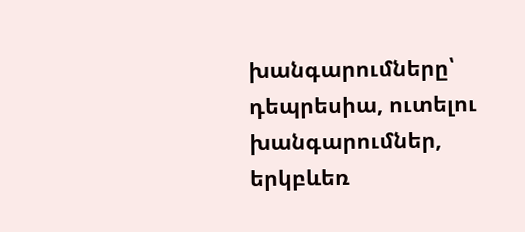խանգարումները՝ դեպրեսիա, ուտելու խանգարումներ, երկբևեռ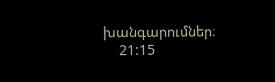խանգարումներ։
    21:15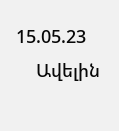15.05.23
    Ավելին